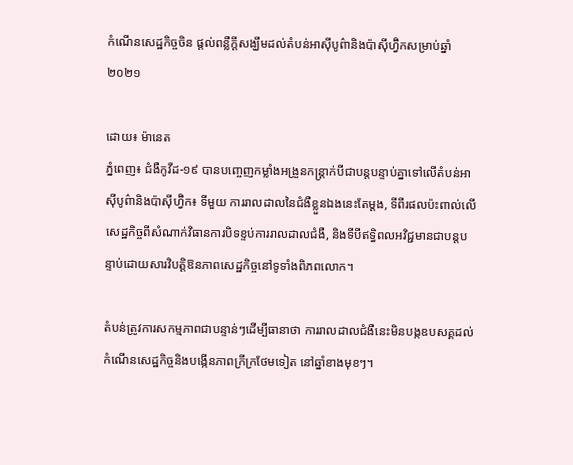កំណើនសេដ្ឋកិច្ចចិន ផ្តល់ពន្លឺក្តីសង្ឃឹមដល់តំបន់អាស៊ីបូព៌ានិងប៉ាស៊ីហ្វ៊ិកសម្រាប់ឆ្នាំ២០២១

ដោយ៖ ម៉ានេត
ភ្នំពេញ៖ ជំងឺកូវីដ-១៩ បានបញ្ចេញកម្លាំងអង្រួនកន្ត្រាក់បីជាបន្តបន្ទាប់គ្នាទៅលើតំបន់អាស៊ីបូព៌ានិងប៉ាស៊ីហ្វ៊ិក៖ ទីមួយ ការរាលដាលនៃជំងឺខ្លួនឯងនេះតែម្តង, ទីពីរផលប៉ះពាល់លើសេដ្ឋកិច្ចពីសំណាក់វិធានការបិទខ្ទប់ការរាលដាលជំងឺ, និងទីបីឥទ្ធិពលអវិជ្ជមានជាបន្តបន្ទាប់ដោយសារវិបត្តិឱនភាពសេដ្ឋកិច្ចនៅទូទាំងពិភពលោក។

តំបន់ត្រូវការសកម្មភាពជាបន្ទាន់ៗដើម្បីធានាថា ការរាលដាលជំងឺនេះមិនបង្កឧបសគ្គដល់កំណើនសេដ្ឋកិច្ចនិងបង្កើនភាពក្រីក្រថែមទៀត នៅឆ្នាំខាងមុខៗ។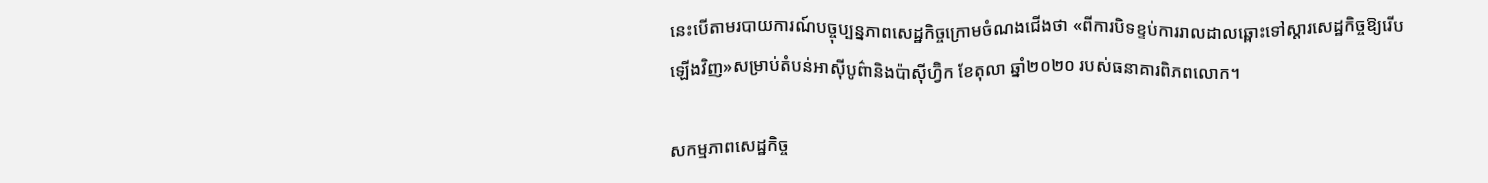នេះបើតាមរបាយការណ៍បច្ចុប្បន្នភាពសេដ្ឋកិច្ចក្រោមចំណងជើងថា «ពីការបិទខ្ទប់ការរាលដាលឆ្ពោះទៅស្តារសេដ្ឋកិច្ចឱ្យរើបឡើងវិញ»សម្រាប់តំបន់អាស៊ីបូព៌ានិងប៉ាស៊ីហ្វ៊ិក ខែតុលា ឆ្នាំ២០២០ របស់ធនាគារពិភពលោក។

សកម្មភាពសេដ្ឋកិច្ច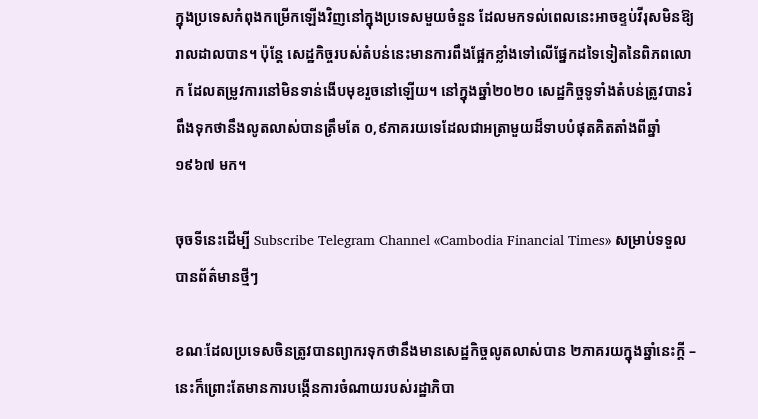ក្នុងប្រទេសកំពុងកម្រើកឡើងវិញនៅក្នុងប្រទេសមួយចំនួន ដែលមកទល់ពេលនេះអាចខ្ទប់វីរុសមិនឱ្យរាលដាលបាន។ ប៉ុន្តែ សេដ្ឋកិច្ចរបស់តំបន់នេះមានការពឹងផ្អែកខ្លាំងទៅលើផ្នែកដទៃទៀតនៃពិភពលោក ដែលតម្រូវការនៅមិនទាន់ងើបមុខរួចនៅឡើយ។ នៅក្នុងឆ្នាំ២០២០ សេដ្ឋកិច្ចទូទាំងតំបន់ត្រូវបានរំពឹងទុកថានឹងលូតលាស់បានត្រឹមតែ ០,៩ភាគរយទេដែលជាអត្រាមួយដ៏ទាបបំផុតគិតតាំងពីឆ្នាំ១៩៦៧ មក។

ចុចទីនេះដើម្បី Subscribe Telegram Channel «Cambodia Financial Times» សម្រាប់ទទួលបានព័ត៌មានថ្មីៗ

ខណៈដែលប្រទេសចិនត្រូវបានព្យាករទុកថានឹងមានសេដ្ឋកិច្ចលូតលាស់បាន ២ភាគរយក្នុងឆ្នាំនេះក្តី – នេះក៏ព្រោះតែមានការបង្កើនការចំណាយរបស់រដ្ឋាភិបា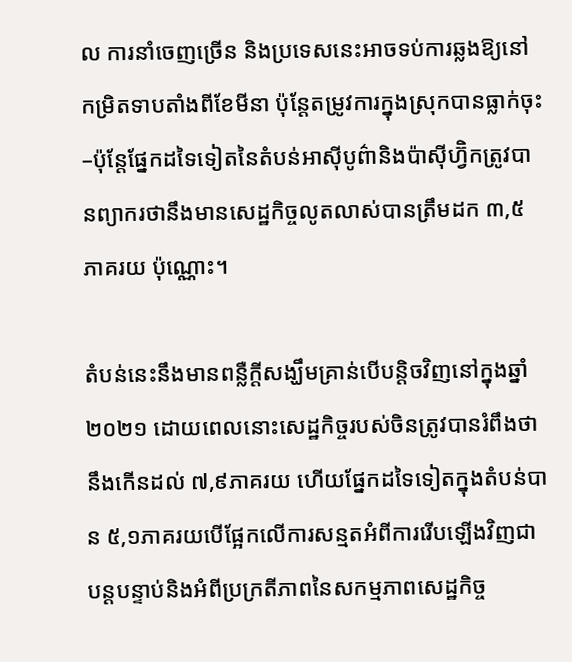ល ការនាំចេញច្រើន និងប្រទេសនេះអាចទប់ការឆ្លងឱ្យនៅកម្រិតទាបតាំងពីខែមីនា ប៉ុន្តែតម្រូវការក្នុងស្រុកបានធ្លាក់ចុះ –ប៉ុន្តែផ្នែកដទៃទៀតនៃតំបន់អាស៊ីបូព៌ានិងប៉ាស៊ីហ្វ៊ិកត្រូវបានព្យាករថានឹងមានសេដ្ឋកិច្ចលូតលាស់បានត្រឹមដក ៣,៥ភាគរយ ប៉ុណ្ណោះ។

តំបន់នេះនឹងមានពន្លឺក្តីសង្ឃឹមគ្រាន់បើបន្តិចវិញនៅក្នុងឆ្នាំ២០២១ ដោយពេលនោះសេដ្ឋកិច្ចរបស់ចិនត្រូវបានរំពឹងថានឹងកើនដល់ ៧,៩ភាគរយ ហើយផ្នែកដទៃទៀតក្នុងតំបន់បាន ៥,១ភាគរយបើផ្អែកលើការសន្មតអំពីការរើបឡើងវិញជាបន្តបន្ទាប់និងអំពីប្រក្រតីភាពនៃសកម្មភាពសេដ្ឋកិច្ច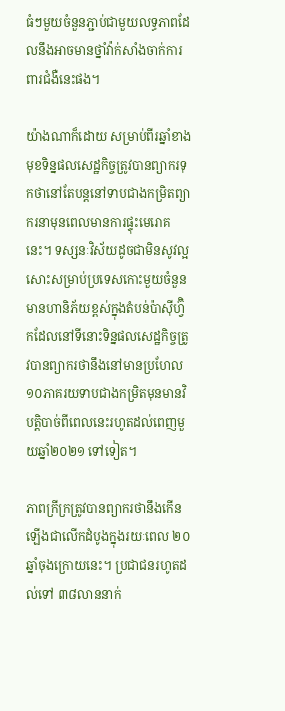ធំៗមួយចំនួនភ្ជាប់ជាមួយលទ្ធភាពដែលនឹងអាចមានថ្នាំវ៉ាក់សាំងចាក់ការពារជំងឺនេះផង។

យ៉ាងណាក៏ដោយ សម្រាប់ពីរឆ្នាំខាងមុខទិន្នផលសេដ្ឋកិច្ចត្រូវបានព្យាករទុកថានៅតែបន្តនៅទាបជាងកម្រិតព្យាករនាមុនពេលមានការផ្ទុះមេរោគនេះ។ ទស្សនៈវិស័យដូចជាមិនសូវល្អសោះសម្រាប់ប្រទេសកោះមួយចំនួនមានហានិភ័យខ្ពស់ក្នុងតំបន់ប៉ាស៊ីហ្វ៊ិកដែលនៅទីនោះទិន្នផលសេដ្ឋកិច្ចត្រូវបានព្យាករថានឹងនៅមានប្រហែល១០ភាគរយទាបជាងកម្រិតមុនមានវិបត្តិបាច់ពីពេលនេះរហូតដល់ពេញមួយឆ្នាំ២០២១ ទៅទៀត។

ភាពក្រីក្រត្រូវបានព្យាករថានឹងកើនឡើងជាលើកដំបូងក្នុងរយៈពេល ២០ឆ្នាំចុងក្រោយនេះ។ ប្រជាជនរហូតដល់ទៅ ៣៨លាននាក់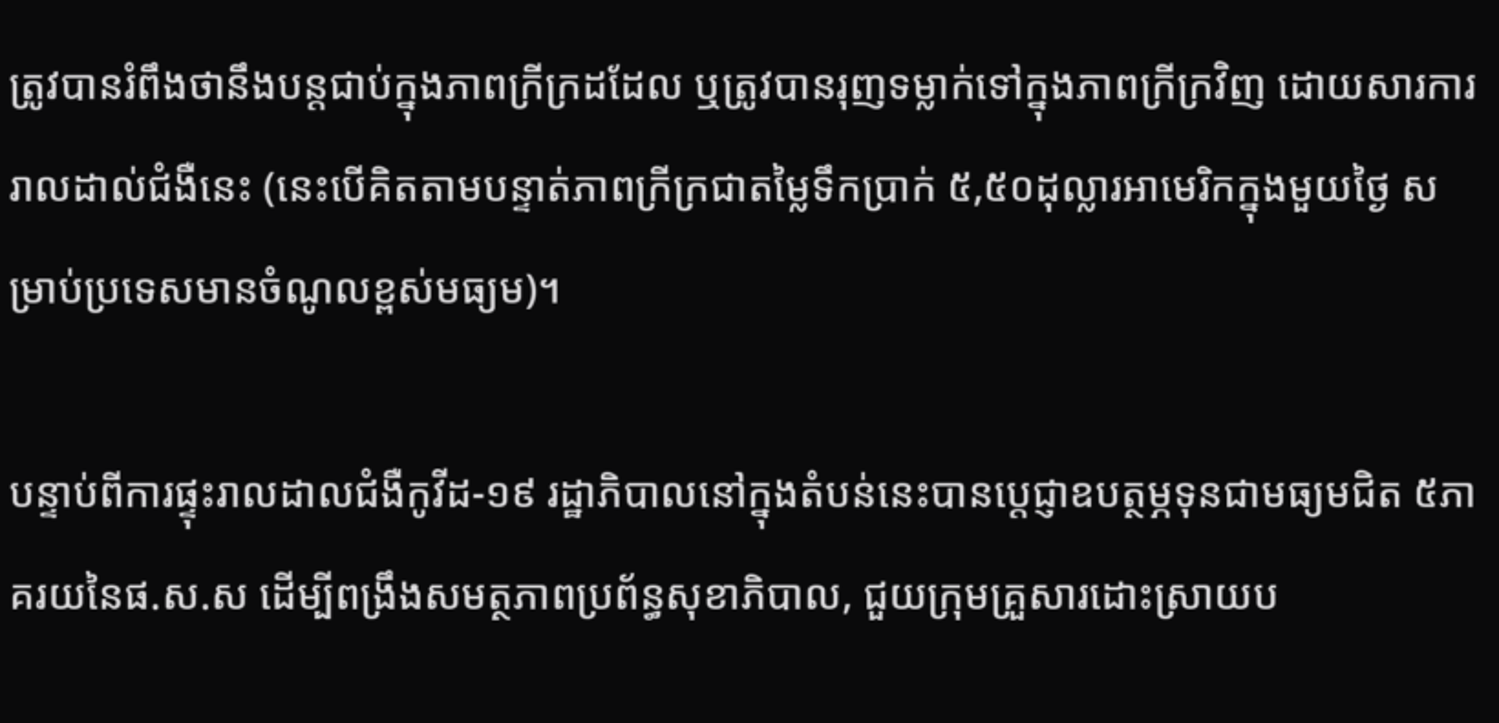ត្រូវបានរំពឹងថានឹងបន្តជាប់ក្នុងភាពក្រីក្រដដែល ឬត្រូវបានរុញទម្លាក់ទៅក្នុងភាពក្រីក្រវិញ ដោយសារការរាលដាល់ជំងឺនេះ (នេះបើគិតតាមបន្ទាត់ភាពក្រីក្រជាតម្លៃទឹកប្រាក់ ៥,៥០ដុល្លារអាមេរិកក្នុងមួយថ្ងៃ សម្រាប់ប្រទេសមានចំណូលខ្ពស់មធ្យម)។

បន្ទាប់ពីការផ្ទុះរាលដាលជំងឺកូវីដ-១៩ រដ្ឋាភិបាលនៅក្នុងតំបន់នេះបានប្តេជ្ញាឧបត្ថម្ភទុនជាមធ្យមជិត ៥ភាគរយនៃផ.ស.ស ដើម្បីពង្រឹងសមត្ថភាពប្រព័ន្ធសុខាភិបាល, ជួយក្រុមគ្រួសារដោះស្រាយប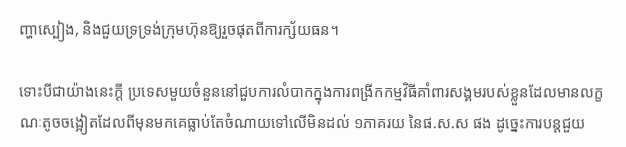ញ្ហាស្បៀង, និងជួយទ្រទ្រង់ក្រុមហ៊ុនឱ្យរួចផុតពីការក្ស័យធន។

ទោះបីជាយ៉ាងនេះក្តី ប្រទេសមួយចំនួននៅជួបការលំបាកក្នុងការពង្រីកកម្មវិធីគាំពារសង្គមរបស់ខ្លួនដែលមានលក្ខណៈតូចចង្អៀតដែលពីមុនមកគេធ្លាប់តែចំណាយទៅលើមិនដល់ ១ភាគរយ នៃផ.ស.ស ផង ដូច្នេះការបន្តជួយ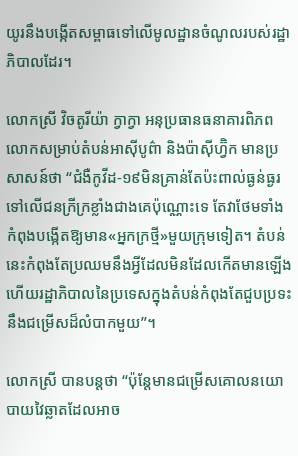យូរនឹងបង្កើតសម្ពាធទៅលើមូលដ្ឋានចំណូលរបស់រដ្ឋាភិបាលដែរ។

លោកស្រី វិចតូរីយ៉ា ក្វាក្វា អនុប្រធានធនាគារពិភពលោកសម្រាប់តំបន់អាស៊ីបូព៌ា និងប៉ាស៊ីហ្វ៊ិក មានប្រសាសន៍ថា “ជំងឺកូវីដ-១៩មិនគ្រាន់តែប៉ះពាល់ធ្ងន់ធ្ងរទៅលើជនក្រីក្រខ្លាំងជាងគេប៉ុណ្ណោះទេ តែវាថែមទាំងកំពុងបង្កើតឱ្យមាន«អ្នកក្រថ្មី»មួយក្រុមទៀត។ តំបន់នេះកំពុងតែប្រឈមនឹងអ្វីដែលមិនដែលកើតមានឡើង ហើយរដ្ឋាភិបាលនៃប្រទេសក្នុងតំបន់កំពុងតែជួបប្រទះនឹងជម្រើសដ៏លំបាកមួយ”។

លោកស្រី បានបន្តថា “ប៉ុន្តែមានជម្រើសគោលនយោបាយវៃឆ្លាតដែលអាច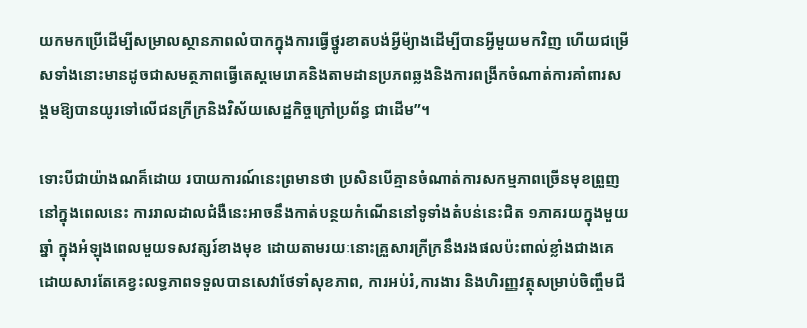យកមកប្រើដើម្បីសម្រាលស្ថានភាពលំបាកក្នុងការធ្វើថ្នូរខាតបង់អ្វីម៉្យាងដើម្បីបានអ្វីមួយមកវិញ ហើយជម្រើសទាំងនោះមានដូចជាសមត្ថភាពធ្វើតេស្តមេរោគនិងតាមដានប្រភពឆ្លងនិងការពង្រីកចំណាត់ការគាំពារសង្គមឱ្យបានយូរទៅលើជនក្រីក្រនិងវិស័យសេដ្ឋកិច្ចក្រៅប្រព័ន្ធ ជាដើម”។

ទោះបីជាយ៉ាងណគ៏ដោយ របាយការណ៍នេះព្រមានថា ប្រសិនបើគ្មានចំណាត់ការសកម្មភាពច្រើនមុខព្រួញនៅក្នុងពេលនេះ ការរាលដាលជំងឺនេះអាចនឹងកាត់បន្ថយកំណើននៅទូទាំងតំបន់នេះជិត ១ភាគរយក្នុងមួយឆ្នាំ ក្នុងអំឡុងពេលមួយទសវត្សរ៍ខាងមុខ ដោយតាមរយៈនោះគ្រួសារក្រីក្រនឹងរងផលប៉ះពាល់ខ្លាំងជាងគេ ដោយសារតែគេខ្វះលទ្ធភាពទទួលបានសេវាថែទាំសុខភាព, ការអប់រំ,ការងារ និងហិរញ្ញវត្ថុសម្រាប់ចិញ្ចឹមជី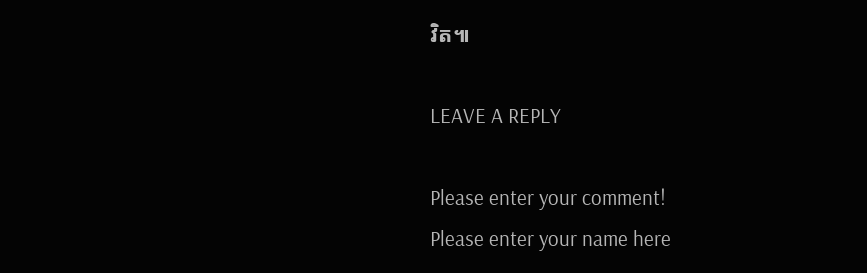វិត៕

LEAVE A REPLY

Please enter your comment!
Please enter your name here